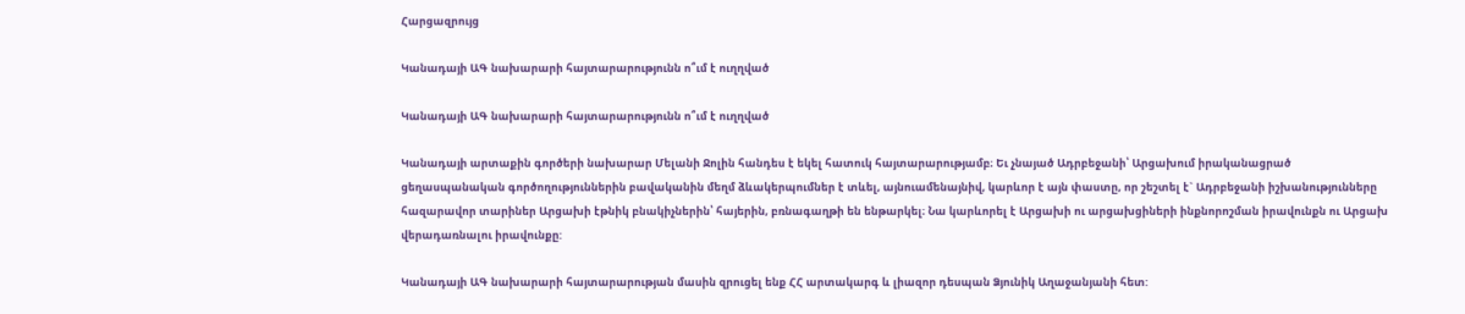Հարցազրույց

Կանադայի ԱԳ նախարարի հայտարարությունն ո՞ւմ է ուղղված

Կանադայի ԱԳ նախարարի հայտարարությունն ո՞ւմ է ուղղված

Կանադայի արտաքին գործերի նախարար Մելանի Ջոլին հանդես է եկել հատուկ հայտարարությամբ։ Եւ չնայած Ադրբեջանի՝ Արցախում իրականացրած ցեղասպանական գործողություններին բավականին մեղմ ձևակերպումներ է տևել, այնուամենայնիվ, կարևոր է այն փաստը, որ շեշտել է` Ադրբեջանի իշխանությունները հազարավոր տարիներ Արցախի էթնիկ բնակիչներին՝ հայերին, բռնագաղթի են ենթարկել։ Նա կարևորել է Արցախի ու արցախցիների ինքնորոշման իրավունքն ու Արցախ վերադառնալու իրավունքը:

Կանադայի ԱԳ նախարարի հայտարարության մասին զրուցել ենք ՀՀ արտակարգ և լիազոր դեսպան Ձյունիկ Աղաջանյանի հետ: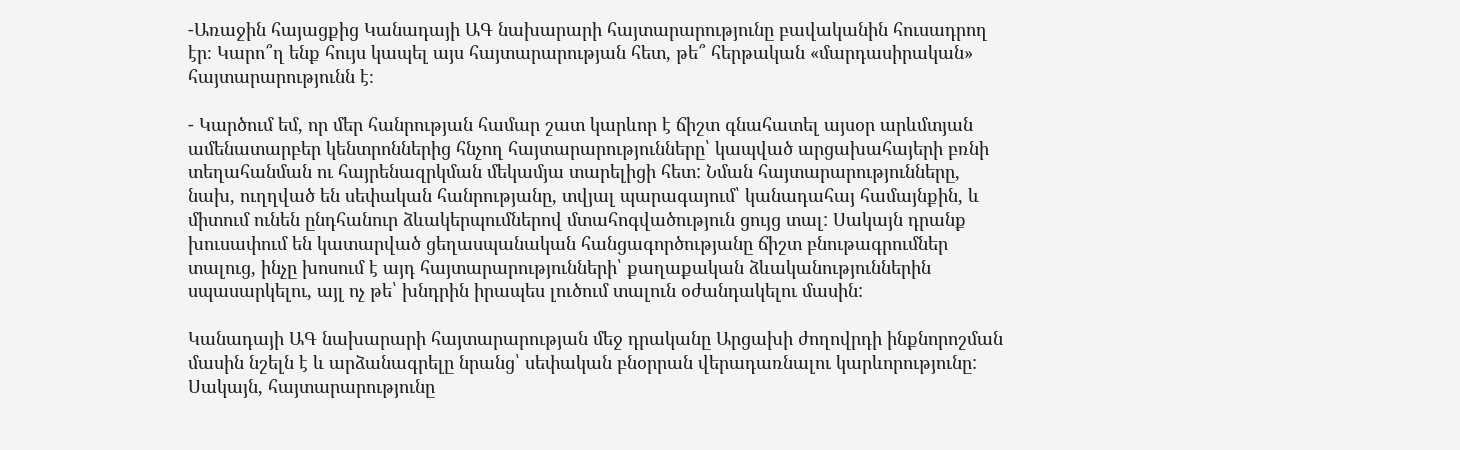-Առաջին հայացքից Կանադայի ԱԳ նախարարի հայտարարությունը բավականին հուսադրող էր։ Կարո՞ղ ենք հույս կապել այս հայտարարության հետ, թե՞ հերթական «մարդասիրական» հայտարարությունն է։

- Կարծում եմ, որ մեր հանրության համար շատ կարևոր է ճիշտ գնահատել այսօր արևմտյան ամենատարբեր կենտրոններից հնչող հայտարարությունները՝ կապված արցախահայերի բռնի տեղահանման ու հայրենազրկման մեկամյա տարելիցի հետ: Նման հայտարարությունները, նախ, ուղղված են սեփական հանրությանը, տվյալ պարագայում՝ կանադահայ համայնքին, և միտում ունեն ընդհանուր ձևակերպումներով մտահոգվածություն ցույց տալ: Սակայն դրանք խուսափում են կատարված ցեղասպանական հանցագործությանը ճիշտ բնութագրումներ տալուց, ինչը խոսում է այդ հայտարարությունների՝ քաղաքական ձևականություններին սպասարկելու, այլ ոչ թե՝ խնդրին իրապես լուծում տալուն օժանդակելու մասին:

Կանադայի ԱԳ նախարարի հայտարարության մեջ դրականը Արցախի ժողովրդի ինքնորոշման մասին նշելն է և արձանագրելը նրանց՝ սեփական բնօրրան վերադառնալու կարևորությունը: Սակայն, հայտարարությունը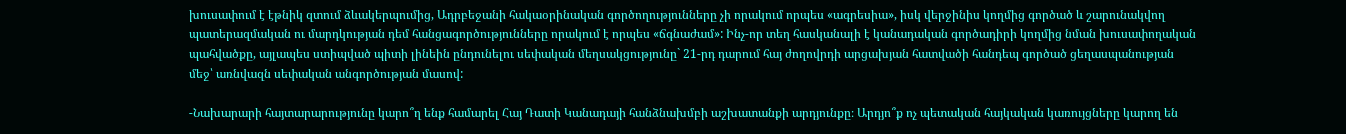խուսափում է էթնիկ զտում ձևակերպումից, Ադրբեջանի հակաօրինական գործողությունները չի որակում որպես «ագրեսիա», իսկ վերջինիս կողմից գործած և շարունակվող պատերազմական ու մարդկության դեմ հանցագործությունները որակում է որպես «ճգնաժամ»: Ինչ-որ տեղ հասկանալի է կանադական գործադիրի կողմից նման խուսափողական պահվածքը, այլապես ստիպված պիտի լինեին ընդունելու սեփական մեղսակցությունը` 21-րդ դարում հայ ժողովրդի արցախյան հատվածի հանդեպ գործած ցեղասպանության մեջ՝ առնվազն սեփական անգործության մասով:

-Նախարարի հայտարարությունը կարո՞ղ ենք համարել Հայ Դատի Կանադայի հանձնախմբի աշխատանքի արդյունքը։ Արդյո՞ք ոչ պետական հայկական կառույցները կարող են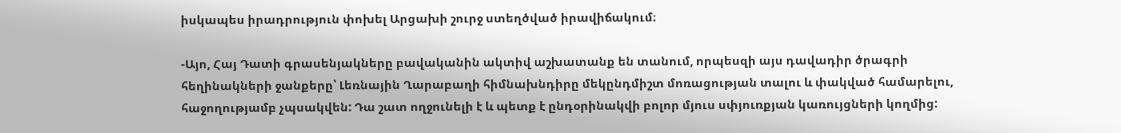իսկապես իրադրություն փոխել Արցախի շուրջ ստեղծված իրավիճակում։

-Այո, Հայ Դատի գրասենյակները բավականին ակտիվ աշխատանք են տանում, որպեսզի այս դավադիր ծրագրի հեղինակների ջանքերը՝ Լեռնային Ղարաբաղի հիմնախնդիրը մեկընդմիշտ մոռացության տալու և փակված համարելու, հաջողությամբ չպսակվեն: Դա շատ ողջունելի է և պետք է ընդօրինակվի բոլոր մյուս սփյուռքյան կառույցների կողմից: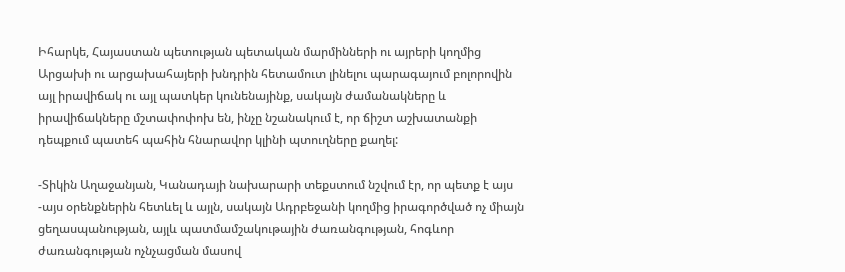Իհարկե, Հայաստան պետության պետական մարմինների ու այրերի կողմից Արցախի ու արցախահայերի խնդրին հետամուտ լինելու պարագայում բոլորովին այլ իրավիճակ ու այլ պատկեր կունենայինք, սակայն ժամանակները և իրավիճակները մշտափոփոխ են, ինչը նշանակում է, որ ճիշտ աշխատանքի դեպքում պատեհ պահին հնարավոր կլինի պտուղները քաղել:

-Տիկին Աղաջանյան, Կանադայի նախարարի տեքստում նշվում էր, որ պետք է այս -այս օրենքներին հետևել և այլն, սակայն Ադրբեջանի կողմից իրագործված ոչ միայն ցեղասպանության, այլև պատմամշակութային ժառանգության, հոգևոր ժառանգության ոչնչացման մասով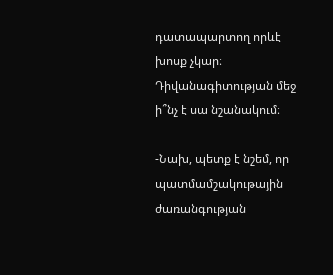դատապարտող որևէ խոսք չկար։ Դիվանագիտության մեջ ի՞նչ է սա նշանակում։

-Նախ, պետք է նշեմ, որ պատմամշակութային ժառանգության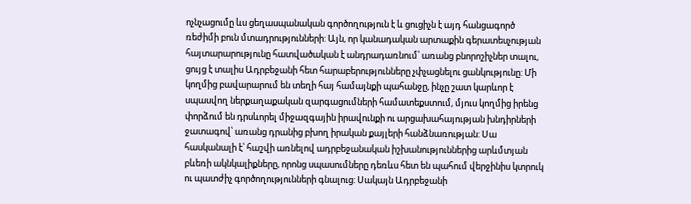ոչնչացումը ևս ցեղասպանական գործողություն է և ցուցիչն է այդ հանցագործ ռեժիմի բուն մտադրությունների: Այն, որ կանադական արտաքին գերատեսչության հայտարարությունը հատվածական է անդրադառնում՝ առանց բնորոշիչներ տալու, ցույց է տալիս Ադրբեջանի հետ հարաբերությունները չփչացնելու ցանկությունը: Մի կողմից բավարարում են տեղի հայ համայնքի պահանջը, ինչը շատ կարևոր է սպասվող ներքաղաքական զարգացումների համատեքստում, մյուս կողմից իրենց փորձում են դրսևորել միջազգային իրավունքի ու արցախահայության խնդիրների ջատագով՝ առանց դրանից բխող իրական քայլերի հանձնառության: Սա հասկանալի է՝ հաշվի առնելով ադրբեջանական իշխանություններից արևմտյան բևեռի ակնկալիքները, որոնց սպասումները դեռևս հետ են պահում վերջինիս կտրուկ ու պատժիչ գործողությունների գնալուց: Սակայն Ադրբեջանի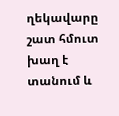ղեկավարը շատ հմուտ խաղ է տանում և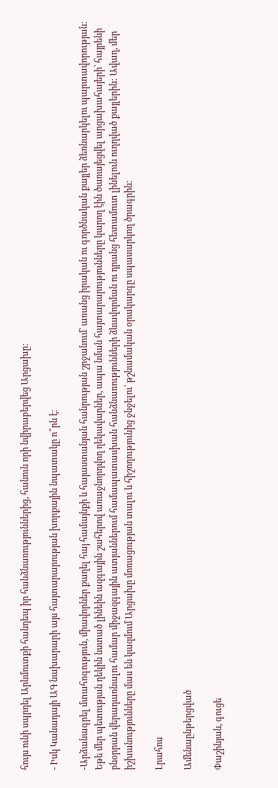հույս ունի սպրդել Արևմուտքի հանդեպ իր հանձնառություններից, հանուն որի նվիրաբերվեց Արցախը:

- Իսկ Կանադայի ԱԳ նախարարի այս հայտարարության խորքային նպատակը ո՞րն է։

-Արձանագրել մտահոգություն, միավորներ քաղել հայ համայնքի և հայաստանյան հանրության շրջանում՝ առանց իրական ու գործնական քայլեր ձեռնարկելու պարտավորության: Եթե մեր պետության ղեկին նստած լինեին ազգային շահերով առաջնորդվող ղեկավարներ, ապա նման հայտարարությունները կարող էին ծառայեցվել արցախահայերի՝ հայրենի բնօրրան վերադառնալու համար միջազգային ատյաններում համապատասխան հանձնառությունների ձևավորման ու դրանց հետամուտ լինելուն ուղղված քայլերին: Ավաղ, մեր իշխանությունները մաս են կազմում Արցախը մոռացության տալու և հիշողությունից ջնջելու՝ թշնամական օրակարգը սպասարկող ծրագրին:

Լրահոս

Ամենաընթերցված

Փաշինյան, գուցե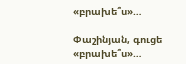«բրախե՞ս»…

Փաշինյան, գուցե «բրախե՞ս»…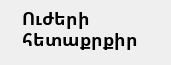Ուժերի հետաքրքիր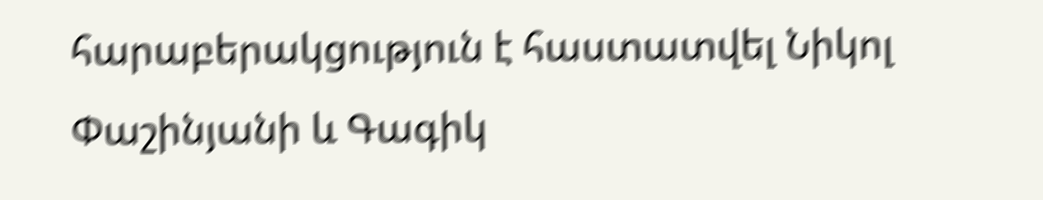հարաբերակցություն է հաստատվել Նիկոլ Փաշինյանի և Գագիկ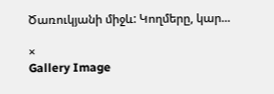Ծառուկյանի միջև: Կողմերը, կար...

×
Gallery Image